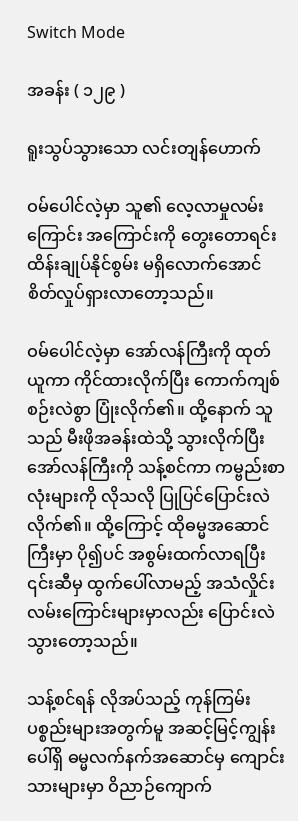Switch Mode

အခန်း ( ၁၂၉ )

ရူးသွပ်သွားသော လင်းတျန်ဟောက်

ဝမ်ပေါင်လဲ့မှာ သူ၏ လေ့လာမှုလမ်းကြောင်း အကြောင်းကို တွေးတောရင်း ထိန်းချုပ်နိုင်စွမ်း မရှိလောက်အောင် စိတ်လှုပ်ရှားလာတော့သည်။

ဝမ်ပေါင်လဲ့မှာ အော်လန်ကြီးကို ထုတ်ယူကာ ကိုင်ထားလိုက်ပြီး ကောက်ကျစ်စဉ်းလဲစွာ ပြုံးလိုက်၏။ ထို့နောက် သူသည် မီးဖိုအခန်းထဲသို့ သွားလိုက်ပြီး အော်လန်ကြီးကို သန့်စင်ကာ ကမ္ဗည်းစာလုံးများကို လိုသလို ပြုပြင်ပြောင်းလဲလိုက်၏။ ထို့ကြောင့် ထိုဓမ္မအဆောင်ကြီးမှာ ပို၍ပင် အစွမ်းထက်လာရပြီး ၎င်းဆီမှ ထွက်ပေါ်လာမည့် အသံလှိုင်းလမ်းကြောင်းများမှာလည်း ပြောင်းလဲသွားတော့သည်။

သန့်စင်ရန် လိုအပ်သည့် ကုန်ကြမ်းပစ္စည်းများအတွက်မူ အဆင့်မြင့်ကျွန်းပေါ်ရှိ ဓမ္မလက်နက်အဆောင်မှ ကျောင်းသားများမှာ ဝိညာဉ်ကျောက်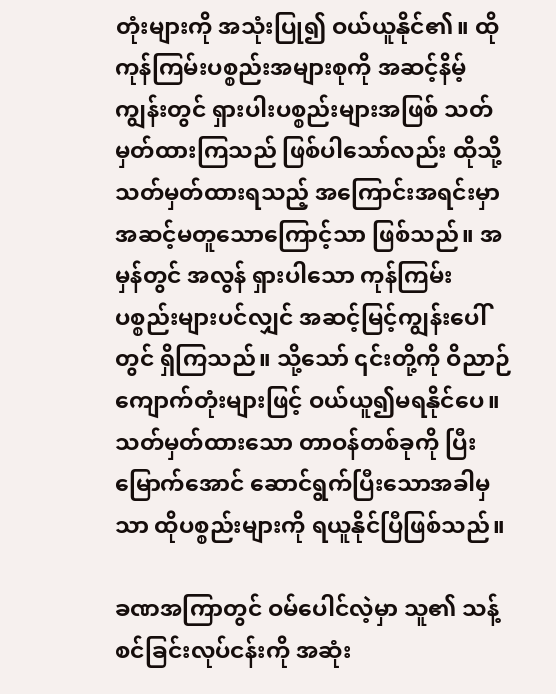တုံးများကို အသုံးပြု၍ ဝယ်ယူနိုင်၏။ ထိုကုန်ကြမ်းပစ္စည်းအများစုကို အဆင့်နိမ့်ကျွန်းတွင် ရှားပါးပစ္စည်းများအဖြစ် သတ်မှတ်ထားကြသည် ဖြစ်ပါသော်လည်း ထိုသို့သတ်မှတ်ထားရသည့် အကြောင်းအရင်းမှာ အဆင့်မတူသောကြောင့်သာ ဖြစ်သည်။ အမှန်တွင် အလွန် ရှားပါသော ကုန်ကြမ်းပစ္စည်းများပင်လျှင် အဆင့်မြင့်ကျွန်းပေါ်တွင် ရှိကြသည်။ သို့သော် ၎င်းတို့ကို ဝိညာဉ်ကျောက်တုံးများဖြင့် ဝယ်ယူ၍မရနိုင်ပေ။ သတ်မှတ်ထားသော တာဝန်တစ်ခုကို ပြီးမြောက်အောင် ဆောင်ရွက်ပြီးသောအခါမှသာ ထိုပစ္စည်းများကို ရယူနိုင်ပြီဖြစ်သည်။

ခဏအကြာတွင် ဝမ်ပေါင်လဲ့မှာ သူ၏ သန့်စင်ခြင်းလုပ်ငန်းကို အဆုံး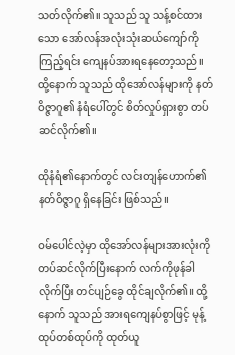သတ်လိုက်၏။ သူသည် သူ သန့်စင်ထားသော အော်လန်အလုံးသုံးဆယ်ကျော်ကိုကြည့်ရင်း ကျေနပ်အားရနေတော့သည်။ ထို့နောက် သူသည် ထိုအော်လန်များကို နတ်ဝိဇ္ဇာဂူ၏ နံရံပေါ်တွင် စိတ်လှုပ်ရှားစွာ တပ်ဆင်လိုက်၏။

ထိုနံရံ‌၏နောက်တွင် လင်းတျန်ဟောက်၏ နတ်ဝိဇ္ဇာဂူ ရှိနေခြင်း ဖြစ်သည်။

ဝမ်ပေါင်လဲ့မှာ ထိုအော်လန်များအားလုံးကို တပ်ဆင်လိုက်ပြီးနောက် လက်ကိုဖုန်ခါလိုက်ပြီး တင်ပျဉ်ခွေ ထိုင်ချလိုက်၏။ ထို့နောက် သူသည် အားရကျေနပ်စွာဖြင့် မုန့်ထုပ်တစ်ထုပ်ကို ထုတ်ယူ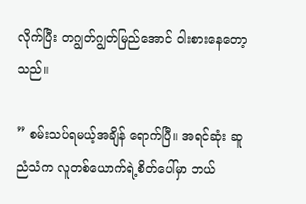လိုက်ပြီး တဂျွတ်ဂျွတ်မြည်အောင် ဝါးစားနေတော့သည်။

” စမ်းသပ်ရမယ့်အချိန် ရောက်ပြီ။ အရင်ဆုံး ဆူညံသံက လူတစ်ယောက်ရဲ့စိတ်ပေါ်မှာ ဘယ်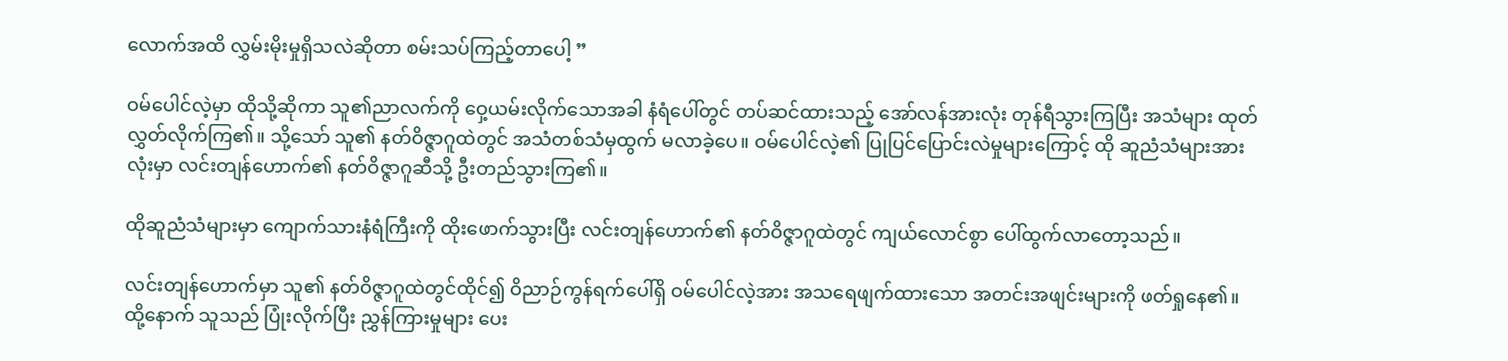လောက်အထိ လွှမ်းမိုးမှုရှိသလဲဆိုတာ စမ်းသပ်ကြည့်တာပေါ့ ”

ဝမ်ပေါင်လဲ့မှာ ထိုသို့ဆိုကာ သူ၏ညာလက်ကို ဝှေ့ယမ်းလိုက်သောအခါ နံရံပေါ်တွင် တပ်ဆင်ထားသည့် အော်လန်အားလုံး တုန်ရီသွားကြပြီး အသံများ ထုတ်လွှတ်လိုက်ကြ၏။ သို့သော် သူ၏ နတ်ဝိဇ္ဇာဂူထဲတွင် အသံတစ်သံမှထွက် မလာခဲ့ပေ။ ဝမ်ပေါင်လဲ့၏ ပြုပြင်ပြောင်းလဲမှုများကြောင့် ထို ဆူညံသံများအားလုံးမှာ လင်းတျန်ဟောက်၏ နတ်ဝိဇ္ဇာဂူဆီသို့ ဦးတည်သွားကြ၏။

ထိုဆူညံသံများမှာ ကျောက်သားနံရံကြီးကို ထိုးဖောက်သွားပြီး လင်းတျန်ဟောက်၏ နတ်ဝိဇ္ဇာဂူထဲတွင် ကျယ်လောင်စွာ ပေါ်ထွက်လာတော့သည်။

လင်းတျန်ဟောက်မှာ သူ၏ နတ်ဝိဇ္ဇာဂူထဲတွင်ထိုင်၍ ဝိညာဉ်ကွန်ရက်ပေါ်ရှိ ဝမ်ပေါင်လဲ့အား အသရေဖျက်ထားသော အတင်းအဖျင်းများကို ဖတ်ရှုနေ၏။ ထို့နောက် သူသည် ပြုံးလိုက်ပြီး ညွှန်ကြားမှုများ ပေး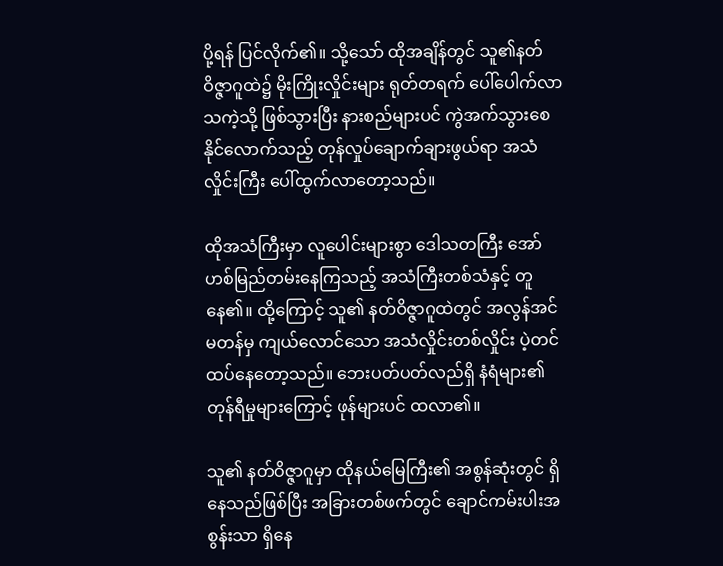ပို့ရန် ပြင်လိုက်၏။ သို့‌သော် ထိုအချိန်တွင် သူ၏နတ်ဝိဇ္ဇာဂူထဲ၌ မိုးကြိုးလှိုင်းများ ရုတ်တရက် ပေါ်ပေါက်လာသကဲ့သို့ ဖြစ်သွားပြီး နားစည်များပင် ကွဲအက်သွားစေနိုင်လောက်သည့် တုန်လှုပ်ချောက်ချားဖွယ်ရာ အသံလှိုင်းကြီး ပေါ်ထွက်လာတော့သည်။

ထိုအသံကြီးမှာ လူပေါင်းများစွာ ဒေါသတကြီး အော်ဟစ်မြည်တမ်းနေကြသည့် အသံကြီးတစ်သံနှင့် တူနေ၏။ ထို့ကြောင့် သူ၏ နတ်ဝိဇ္ဇာဂူထဲတွင် အလွန်အင်မတန်မှ ကျယ်လောင်သော အသံလှိုင်းတစ်လှိုင်း ပဲ့တင်ထပ်နေတော့သည်။ ဘေးပတ်ပတ်လည်ရှိ နံရံများ၏ တုန်ရီမှုများကြောင့် ဖုန်များပင် ထလာ၏။

သူ၏ နတ်ဝိဇ္ဇာဂူမှာ ထိုနယ်မြေကြီး၏ အစွန်ဆုံးတွင် ရှိနေသည်ဖြစ်ပြီး အခြားတစ်ဖက်တွင် ချောင်ကမ်းပါးအစွန်းသာ ရှိနေ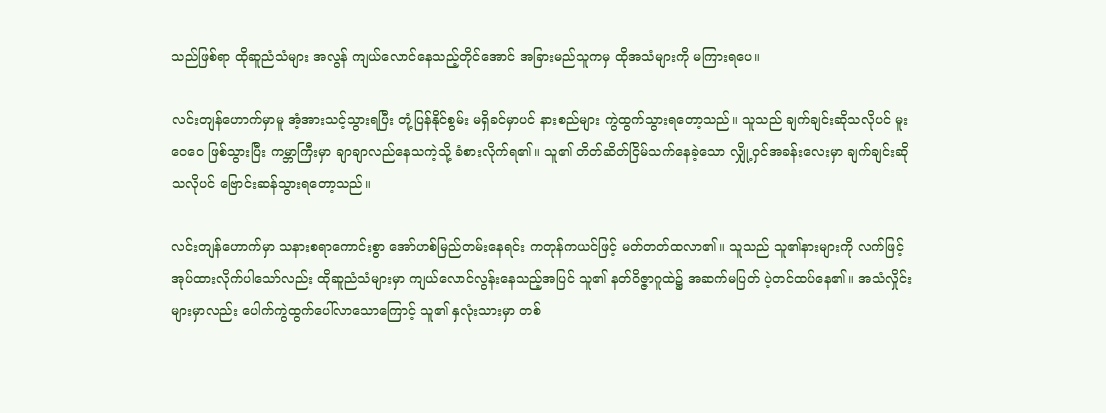သည်ဖြစ်ရာ ထိုဆူညံသံများ အလွန် ကျယ်လောင်နေသည့်တိုင်အောင် အခြားမည်သူကမှ ထိုအသံများကို မကြားရပေ။

လင်းတျန်ဟောက်မှာမူ အံ့အားသင့်သွားရပြီး တုံ့ပြန်နိုင်စွမ်း မရှိခင်မှာပင် နားစည်များ ကွဲထွက်သွားရတော့သည်။ သူသည် ချက်ချင်းဆိုသလိုပင် မူးဝေဝေ ဖြစ်သွားပြီး ကမ္ဘာကြီးမှာ ချာချာလည်နေသကဲ့သို့ ခံစားလိုက်ရ၏။ သူ၏ တိတ်ဆိတ်ငြိမ်သက်နေခဲ့သော လျှို့ဝှင်အခန်းလေးမှာ ချက်ချင်းဆိုသလိုပင် ဗြောင်းဆန်သွားရတော့သည်။

လင်းတျန်ဟောက်မှာ သနားစရာကောင်းစွာ အော်ဟစ်မြည်တမ်းနေရင်း ကတုန်ကယင်ဖြင့် မတ်တတ်ထလာ၏။ သူသည် သူ၏နားများကို လက်ဖြင့် အုပ်ထားလိုက်ပါသော်လည်း ထိုဆူညံသံများမှာ ကျယ်လောင်လွန်းနေသည့်အပြင် သူ၏ နတ်ဝိဇ္ဇာဂူထဲ၌ အဆက်မပြတ် ပဲ့တင်ထပ်နေ၏။ အသံလှိုင်းများမှာလည်း ပေါက်ကွဲထွက်ပေါ်လာသောကြောင့် သူ၏ နှလုံးသားမှာ တစ်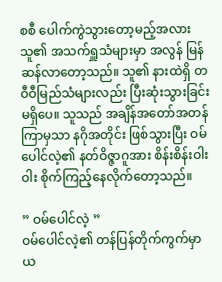စစီ ပေါက်ကွဲသွားတော့မည့်အလား သူ၏ အသက်ရှူသံများမှာ အလွန် မြန်ဆန်လာတော့သည်။ သူ၏ နားထဲရှိ တဝီဝီမြည်သံများလည်း ပြီးဆုံးသွားခြင်းမရှိပေ။ သူသည် အချိန်အတော်အတန်ကြာမှသာ နဂိုအတိုင်း ဖြစ်သွားပြီး ဝမ်ပေါင်လဲ့၏ နတ်ဝိဇ္ဇာဂူအား စိန်းစိန်းဝါးဝါး စိုက်ကြည့်နေလိုက်တော့သည်။

” ဝမ်ပေါင်လဲ့ ”
ဝမ်ပေါင်လဲ့၏ တန်ပြန်တိုက်ကွက်မှာ ယ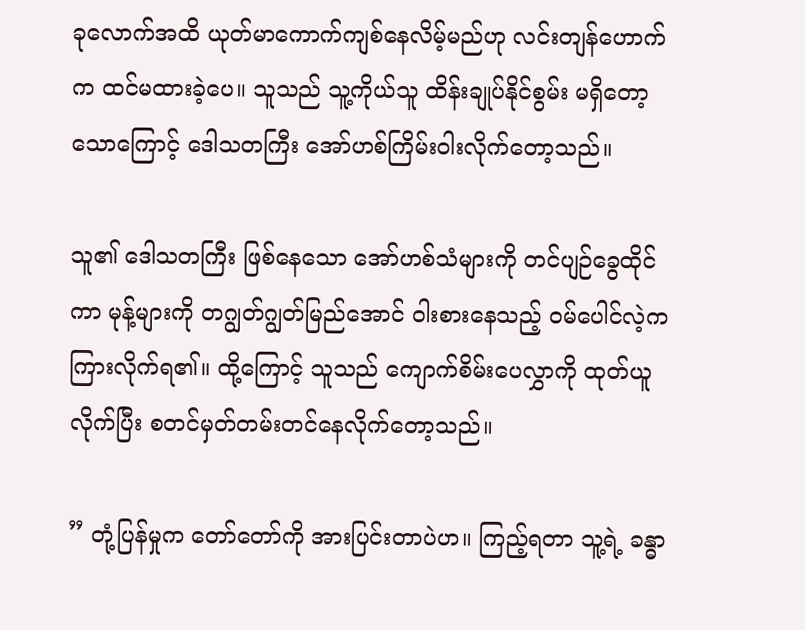ခုလောက်အထိ ယုတ်မာကောက်ကျစ်နေလိမ့်မည်ဟု လင်းတျန်ဟောက်က ထင်မထားခဲ့ပေ။ သူသည် သူ့ကိုယ်သူ ထိန်းချုပ်နိုင်စွမ်း မရှိတော့သောကြောင့် ဒေါသတကြီး အော်ဟစ်ကြိမ်းဝါးလိုက်တော့သည်။

သူ၏ ဒေါသတကြီး ဖြစ်နေသော အော်ဟစ်သံများကို တင်ပျဉ်ခွေထိုင်ကာ မုန့်များကို တဂျွတ်ဂျွတ်မြည်အောင် ဝါးစားနေသည့် ဝမ်ပေါင်လဲ့က ကြားလိုက်ရ၏။ ထို့ကြောင့် သူသည် ကျောက်စိမ်းပေလွှာကို ထုတ်ယူလိုက်ပြီး စတင်မှတ်တမ်းတင်နေလိုက်တော့သည်။

” တုံ့ပြန်မှုက တော်တော်ကို အားပြင်းတာပဲဟ။ ကြည့်ရတာ သူ့ရဲ့ ခန္ဓာ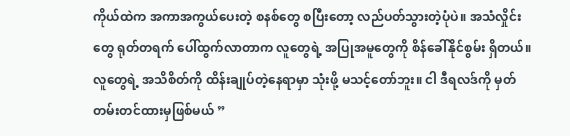ကိုယ်ထဲက အကာအကွယ်ပေးတဲ့ စနစ်တွေ စပြီးတော့ လည်ပတ်သွားတဲ့ပုံပဲ။ အသံလှိုင်းတွေ ရုတ်တရက် ပေါ်ထွက်လာတာက လူတွေရဲ့ အပြုအမူတွေကို စိန်ခေါ်နိုင်စွမ်း ရှိတယ်။ လူတွေရဲ့ အသိစိတ်ကို ထိန်းချုပ်တဲ့နေရာမှာ သုံးဖို့ မသင့်တော်ဘူး။ ငါ ဒီရလဒ်ကို မှတ်တမ်းတင်ထားမှဖြစ်မယ် ”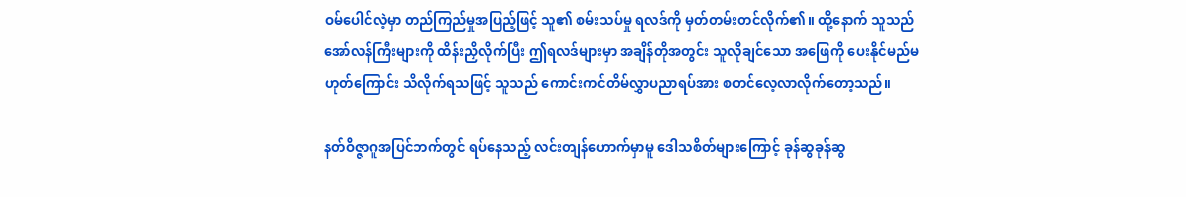ဝမ်ပေါင်လဲ့မှာ တည်ကြည်မှုအပြည့်ဖြင့် သူ၏ စမ်းသပ်မှု ရလဒ်ကို မှတ်တမ်းတင်လိုက်၏။ ထို့နောက် သူသည် အော်လန်ကြီးများကို ထိန်းညှိလိုက်ပြီး ဤရလဒ်များမှာ အချိန်တိုအတွင်း သူလိုချင်သော အဖြေကို ပေးနိုင်မည်မဟုတ်ကြောင်း သိလိုက်ရသဖြင့် သူသည် ကောင်းကင်တိမ်လွှာပညာရပ်အား စတင်လေ့လာလိုက်တော့သည်။

နတ်ဝိဇ္ဇာဂူအပြင်ဘက်တွင် ရပ်နေသည့် လင်းတျန်ဟောက်မှာမူ ဒေါသစိတ်များကြောင့် ခုန်ဆွခုန်ဆွ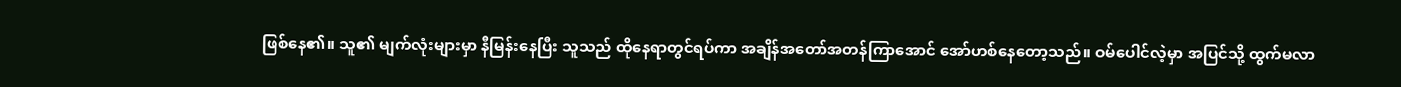ဖြစ်နေ၏။ သူ၏ မျက်လုံးများမှာ နီမြန်းနေပြီး သူသည် ထိုနေရာတွင်ရပ်ကာ အချိန်အတော်အတန်ကြာအောင် အော်ဟစ်နေတော့သည်။ ဝမ်ပေါင်လဲ့မှာ အပြင်သို့ ထွက်မလာ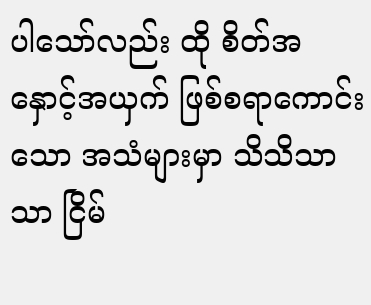ပါသော်လည်း ထို စိတ်အနှောင့်အယှက် ဖြစ်စရာကောင်းသော အသံများမှာ သိသိသာသာ ငြိမ်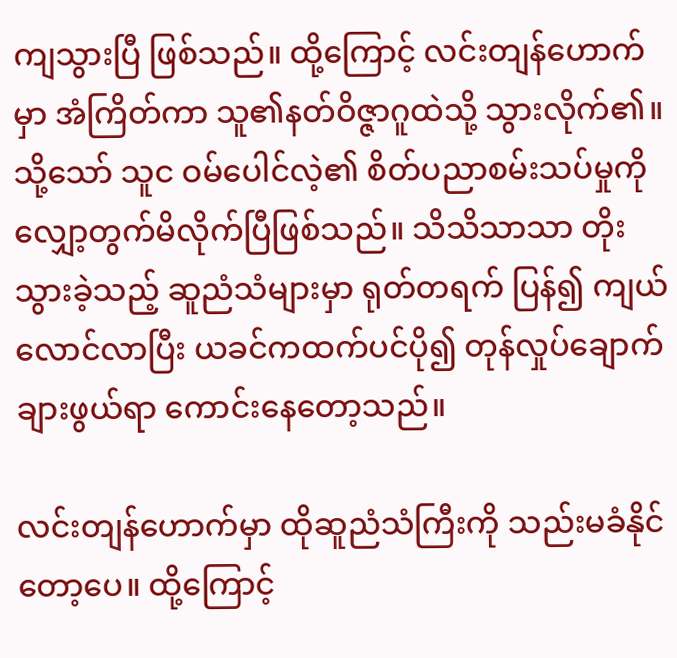ကျသွားပြီ ဖြစ်သည်။ ထို့ကြောင့် လင်းတျန်ဟောက်မှာ အံကြိတ်ကာ သူ၏နတ်ဝိဇ္ဇာဂူထဲသို့ သွားလိုက်၏။ သို့သော် သူင ဝမ်ပေါင်လဲ့၏ စိတ်ပညာစမ်းသပ်မှုကို လျှော့တွက်မိလိုက်ပြီဖြစ်သည်။ သိသိသာသာ တိုးသွားခဲ့သည့် ဆူညံသံများမှာ ရုတ်တရက် ပြန်၍ ကျယ်လောင်လာပြီး ယခင်ကထက်ပင်ပို၍ တုန်လှုပ်ချောက်ချားဖွယ်ရာ ကောင်းနေတော့သည်။

လင်းတျန်ဟောက်မှာ ထိုဆူညံသံကြီးကို သည်းမခံနိုင်တော့ပေ။ ထို့ကြောင့်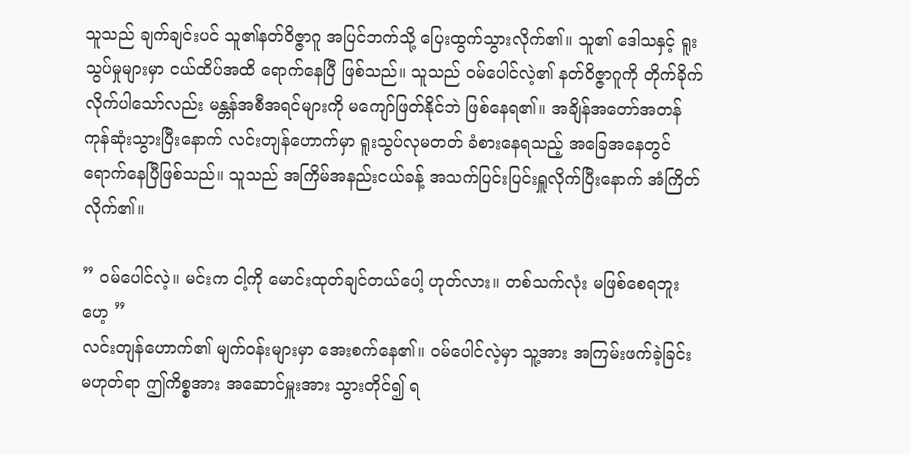သူသည် ချက်ချင်းပင် သူ၏နတ်ဝိဇ္ဇာဂူ အပြင်ဘက်သို့ ပြေးထွက်သွားလိုက်၏။ သူ၏ ဒေါသနှင့် ရူးသွပ်မှုများမှာ ငယ်ထိပ်အထိ ရောက်နေပြီ ဖြစ်သည်။ သူသည် ဝမ်ပေါင်လဲ့၏ နတ်ဝိဇ္ဇာဂူကို တိုက်ခိုက်လိုက်ပါသော်လည်း မန္တန်အစီအရင်များကို မကျော်ဖြတ်နိုင်ဘဲ ဖြစ်နေရ၏။ အချိန်အတော်အတန် ကုန်ဆုံးသွားပြီးနောက် လင်းတျန်ဟောက်မှာ ရူးသွပ်လုမတတ် ခံစားနေရသည့် အခြေအနေတွင် ရောက်နေပြီဖြစ်သည်။ သူသည် အကြိမ်အနည်းငယ်ခန့် အသက်ပြင်းပြင်းရှူလိုက်ပြီးနောက် အံကြိတ်လိုက်၏။

” ဝမ်ပေါင်လဲ့။ မင်းက ငါ့ကို မောင်းထုတ်ချင်တယ်ပေါ့ ဟုတ်လား။ တစ်သက်လုံး မဖြစ်စေရဘူးဟေ့ ”
လင်းတျန်ဟောက်၏ မျက်ဝန်းများမှာ အေးစက်နေ၏။ ဝမ်ပေါင်လဲ့မှာ သူ့အား အကြမ်းဖက်ခဲ့ခြင်း မဟုတ်ရာ ဤကိစ္စအား အဆောင်မှူးအား သွားတိုင်၍ ရ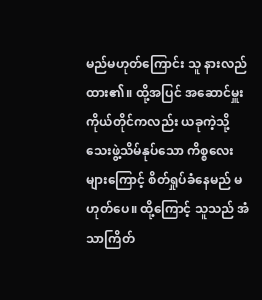မည်မဟုတ်ကြောင်း သူ နားလည်ထား၏။ ထို့အပြင် အဆောင်မှူးကိုယ်တိုင်ကလည်း ယခုကဲ့သို့ သေးဖွဲ့သိမ်နုပ်သော ကိစ္စလေးများကြောင့် စိတ်ရှုပ်ခံနေမည် မဟုတ်ပေ။ ထို့ကြောင့် သူသည် အံသာကြိတ်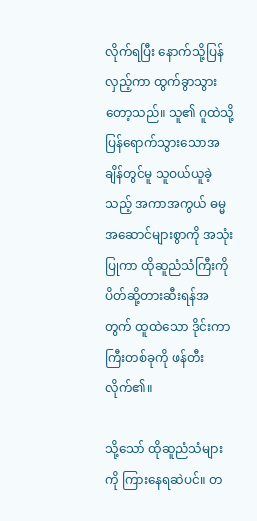လိုက်ရပြီး နောက်သို့ပြန်လှည့်ကာ ထွက်ခွာသွားတော့သည်။ သူ၏ ဂူထဲသို့ ပြန်ရောက်သွားသောအချိန်တွင်မူ သူဝယ်ယူခဲ့သည့် အကာအကွယ် ဓမ္မအဆောင်များစွာကို အသုံးပြုကာ ထိုဆူညံသံကြီးကို ပိတ်ဆို့တားဆီးရန်အတွက် ထူထဲသော ဒိုင်းကာကြီးတစ်ခုကို ဖန်တီးလိုက်၏။

သို့သော် ထိုဆူညံသံများကို ကြားနေရဆဲပင်။ တ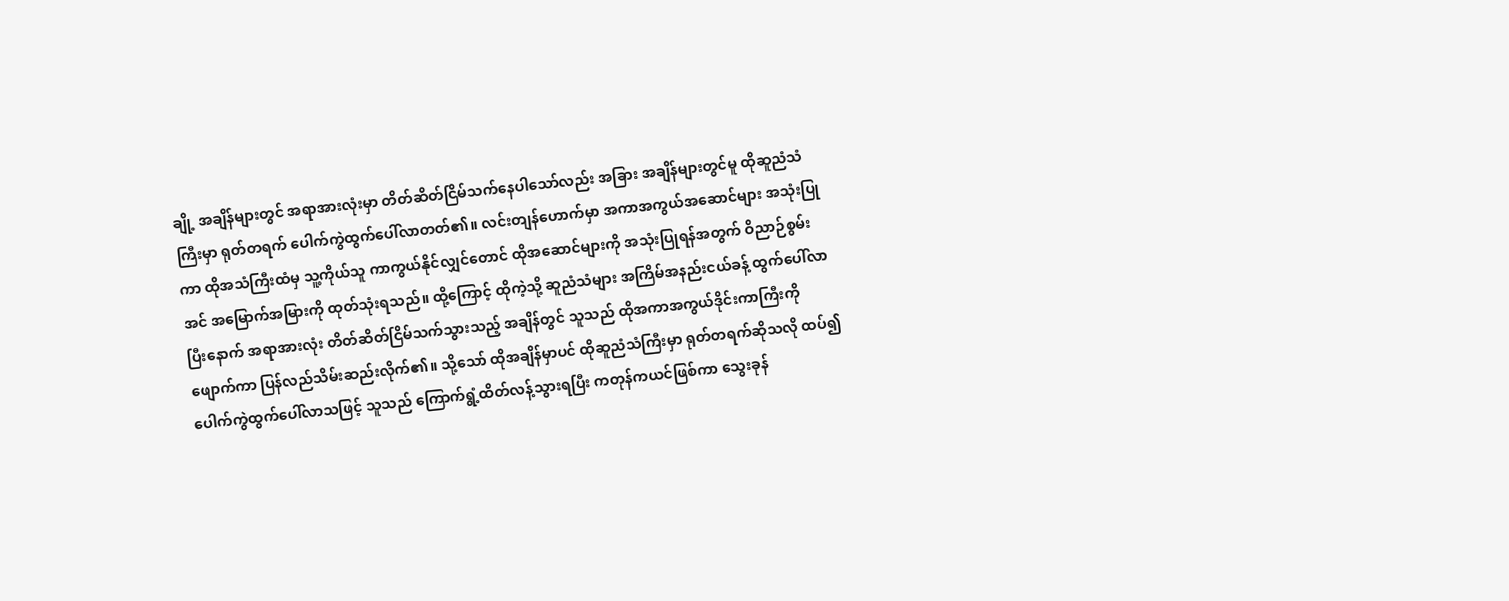ချို့ အချိန်များတွင် အရာအားလုံးမှာ တိတ်ဆိတ်ငြိမ်သက်နေပါသော်လည်း အခြား အချိန်များတွင်မူ ထိုဆူညံသံကြီးမှာ ရုတ်တရက် ပေါက်ကွဲထွက်ပေါ်လာတတ်၏။ လင်းတျန်ဟောက်မှာ အကာအကွယ်အဆောင်များ အသုံးပြုကာ ထိုအသံကြီးထံမှ သူ့ကိုယ်သူ ကာကွယ်နိုင်လျှင်တောင် ထိုအဆောင်များကို အသုံးပြုရန်အတွက် ဝိညာဉ်စွမ်းအင် အမြောက်အမြားကို ထုတ်သုံးရသည်။ ထို့ကြောင့် ထိုကဲ့သို့ ဆူညံသံများ အကြိမ်အနည်းငယ်ခန့် ထွက်ပေါ်လာပြီးနောက် အရာအားလုံး တိတ်ဆိတ်ငြိမ်သက်သွားသည့် အချိန်တွင် သူသည် ထိုအကာအကွယ်ဒိုင်းကာကြီးကို ဖျောက်ကာ ပြန်လည်သိမ်းဆည်းလိုက်၏။ သို့သော် ထိုအချိန်မှာပင် ထိုဆူညံသံကြီးမှာ ရုတ်တရက်ဆိုသလို ထပ်၍ ပေါက်ကွဲထွက်ပေါ်လာသဖြင့် သူသည် ကြောက်ရွံ့ထိတ်လန့်သွားရပြီး ကတုန်ကယင်ဖြစ်ကာ သွေးခုန်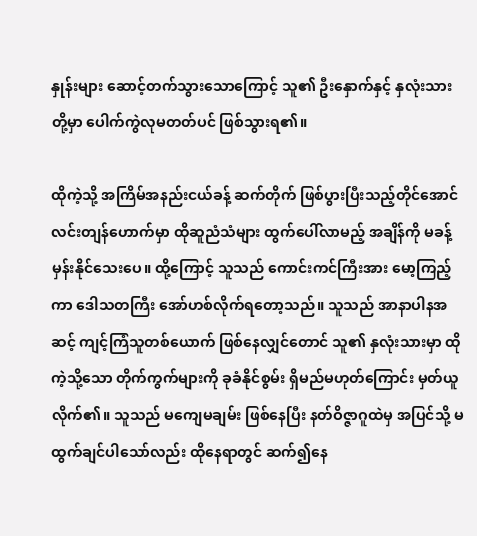နှုန်းများ ဆောင့်တက်သွားသောကြောင့် သူ၏ ဦးနှောက်နှင့် နှလုံးသားတို့မှာ ပေါက်ကွဲလုမတတ်ပင် ဖြစ်သွားရ၏။

ထိုကဲ့သို့ အကြိမ်အနည်းငယ်ခန့် ဆက်တိုက် ဖြစ်ပွားပြီးသည့်တိုင်အောင် လင်းတျန်ဟောက်မှာ ထိုဆူညံသံများ ထွက်ပေါ်လာမည့် အချိန်ကို မခန့်မှန်းနိုင်သေးပေ။ ထို့ကြောင့် သူသည် ကောင်းကင်ကြီးအား မော့ကြည့်ကာ ဒေါသတကြီး အော်ဟစ်လိုက်ရတော့သည်။ သူသည် အာနာပါနအဆင့် ကျင့်ကြံသူတစ်ယောက် ဖြစ်နေလျှင်တောင် သူ၏ နှလုံးသားမှာ ထိုကဲ့သို့သော တိုက်ကွက်များကို ခုခံနိုင်စွမ်း ရှိမည်မဟုတ်ကြောင်း မှတ်ယူလိုက်၏။ သူသည် မကျေမချမ်း ဖြစ်နေပြီး နတ်ဝိဇ္ဇာဂူထဲမှ အပြင်သို့ မထွက်ချင်ပါသော်လည်း ထိုနေရာတွင် ဆက်၍နေ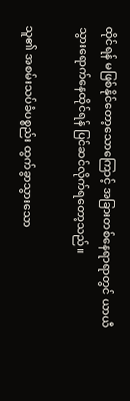ထိုင်ရန် မဖြစ်နိုင်တော့သောကြောင့် အခြားတစ်နေရာရာတွင် ယာယီ သွားရောက်နေထိုင်ရန် ပြင်ဆင်လိုက်ရတော့သည်။

သူ၏ အစမ်းသပ်ခံပစ္စည်း ထွက်ခွာသွားသော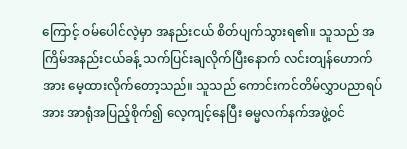ကြောင့် ဝမ်ပေါင်လဲ့မှာ အနည်းငယ် စိတ်ပျက်သွားရ၏။ သူသည် အကြိမ်အနည်းငယ်ခန့် သက်ပြင်းချလိုက်ပြီးနောက် လင်းတျန်ဟောက်အား မေ့ထားလိုက်တော့သည်။ သူသည် ကောင်းကင်တိမ်လွှာပညာရပ်အား အာရုံအပြည့်စိုက်၍ လေ့ကျင့်နေပြီး ဓမ္မလက်နက်အဖွဲ့ဝင်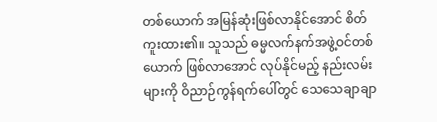တစ်ယောက် အမြန်ဆုံးဖြစ်လာနိုင်အောင် စိတ်ကူးထား၏။ သူသည် ဓမ္မလက်နက်အဖွဲ့ဝင်တစ်ယောက် ဖြစ်လာအောင် လုပ်နိုင်မည့် နည်းလမ်းများကို ဝိညာဉ်ကွန်ရက်ပေါ်တွင် သေသေချာချာ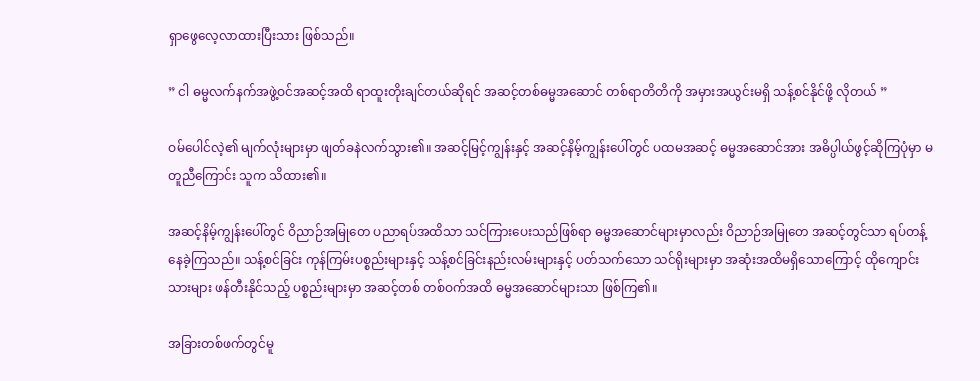ရှာဖွေလေ့လာထားပြီးသား ဖြစ်သည်။

” ငါ ဓမ္မလက်နက်အဖွဲ့ဝင်အဆင့်အထိ ရာထူးတိုးချင်တယ်ဆိုရင် အဆင့်တစ်ဓမ္မအဆောင် တစ်ရာတိတိကို အမှားအယွင်းမရှိ သန့်စင်နိုင်ဖို့ လိုတယ် ”

ဝမ်ပေါင်လဲ့၏ မျက်လုံးများမှာ ဖျတ်ခနဲလက်သွား၏။ အဆင့်မြင့်ကျွန်း‌နှင့် အဆင့်နိမ့်ကျွန်းပေါ်တွင် ပထမအဆင့် ဓမ္မအဆောင်အား အဓိပ္ပါယ်ဖွင့်ဆိုကြပုံမှာ မတူညီကြောင်း သူက သိထား၏။

အဆင့်နိမ့်ကျွန်းပေါ်တွင် ဝိညာဉ်အမြုတေ ပညာရပ်အထိသာ သင်ကြားပေးသည်ဖြစ်ရာ ဓမ္မအဆောင်များမှာလည်း ဝိညာဉ်အမြုတေ အဆင့်တွင်သာ ရပ်တန့်နေခဲ့ကြသည်။ သန့်စင်ခြင်း ကုန်ကြမ်းပစ္စည်းများနှင့် သန့်စင်ခြင်းနည်းလမ်းများနှင့် ပတ်သက်သော သင်ရိုးများမှာ အဆုံးအထိမရှိသောကြောင့် ထိုကျောင်းသားများ ဖန်တီးနိုင်သည့် ပစ္စည်းများမှာ အဆင့်တစ် တစ်ဝက်အထိ ဓမ္မအဆောင်များသာ ဖြစ်ကြ၏။

အခြားတစ်ဖက်တွင်မူ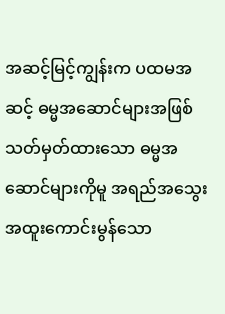အဆင့်မြင့်ကျွန်းက ပထမအဆင့် ဓမ္မအဆောင်များအဖြစ် သတ်မှတ်ထားသော ဓမ္မအဆောင်များကိုမူ အရည်အသွေးအထူးကောင်းမွန်သော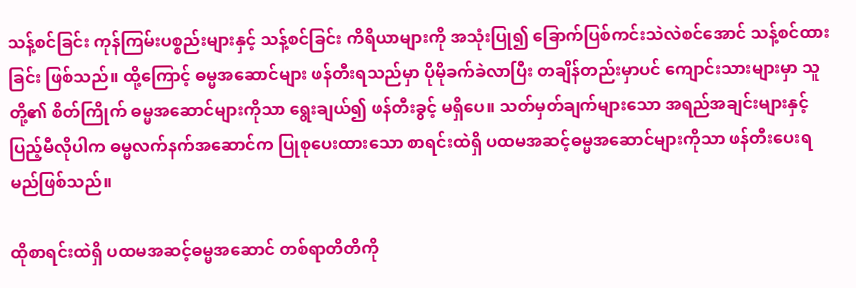သန့်စင်ခြင်း ကုန်ကြမ်းပစ္စည်းများနှင့် သန့်စင်ခြင်း ကိရိယာများကို အသုံးပြု၍ ခြောက်ပြစ်ကင်းသဲလဲစင်အောင် သန့်စင်ထားခြင်း ဖြစ်သည်။ ထို့ကြောင့် ဓမ္မအဆောင်များ ဖန်တီးရသည်မှာ ပိုမိုခက်ခဲလာပြီး တချိန်တည်းမှာပင် ကျောင်းသားများမှာ သူတို့၏ စိတ်ကြိုက် ဓမ္မအဆောင်များကိုသာ ရွေးချယ်၍ ဖန်တီးခွင့် မရှိပေ။ သတ်မှတ်ချက်များသော အရည်အချင်းများနှင့် ပြည့်မီလိုပါက ဓမ္မလက်နက်အဆောင်က ပြုစုပေးထားသော စာရင်းထဲရှိ ပထမအဆင့်ဓမ္မအဆောင်များကိုသာ ဖန်တီးပေးရမည်ဖြစ်သည်။

ထိုစာရင်းထဲရှိ ပထမအဆင့်ဓမ္မအဆောင် တစ်ရာတိတိကို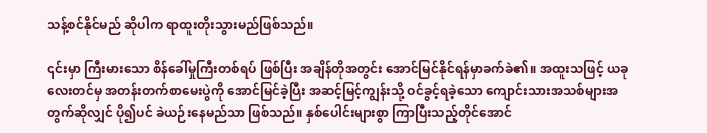သန့်စင်နိုင်မည် ဆိုပါက ရာထူးတိုးသွားမည်ဖြစ်သည်။

၎င်းမှာ ကြီးမားသော စိန်ခေါ်မှုကြီးတစ်ရပ် ဖြစ်ပြီး အချိန်တိုအတွင်း အောင်မြင်နိုင်ရန်မှာခက်ခဲ၏။ အထူးသဖြင့် ယခုလေးတင်မှ အတန်းတက်စာမေးပွဲကို အောင်မြင်ခဲ့ပြီး အဆင့်မြင့်ကျွန်းသို့ ဝင်ခွင့်ရခဲ့သော ကျောင်းသားအသစ်များအတွက်ဆိုလျှင် ပို၍ပင် ခဲယဉ်းနေမည်သာ ဖြစ်သည်။ နှစ်ပေါင်းများစွာ ကြာပြီးသည့်တိုင်အောင်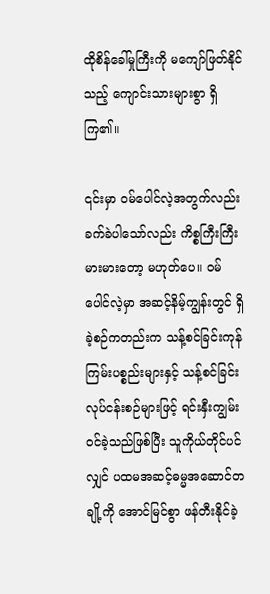ထိုစိန်ခေါ်မှုကြီးကို မကျော်ဖြတ်နိုင်သည့် ကျောင်းသားများစွာ ရှိကြ၏။

၎င်းမှာ ဝမ်ပေါင်လဲ့အတွက်လည်း ခက်ခဲပါသော်လည်း ကိစ္စကြီးကြီးမားမားတော့ မဟုတ်ပေ။ ဝမ်ပေါင်လဲ့မှာ အဆင့်နိမ့်ကျွန်းတွင် ရှိခဲ့စဉ်ကတည်းက သန့်စင်ခြင်းကုန်ကြမ်းပစ္စည်းများနှင့် သန့်စင်ခြင်းလုပ်ငန်းစဉ်များဖြင့် ရင်းနှီးကျွမ်းဝင်ခဲ့သည်ဖြစ်ပြီး သူကိုယ်တိုင်ပင်လျှင် ပထမအဆင့်ဓမ္မအဆောင်တချို့ကို အောင်မြင်စွာ ဖန်တီးနိုင်ခဲ့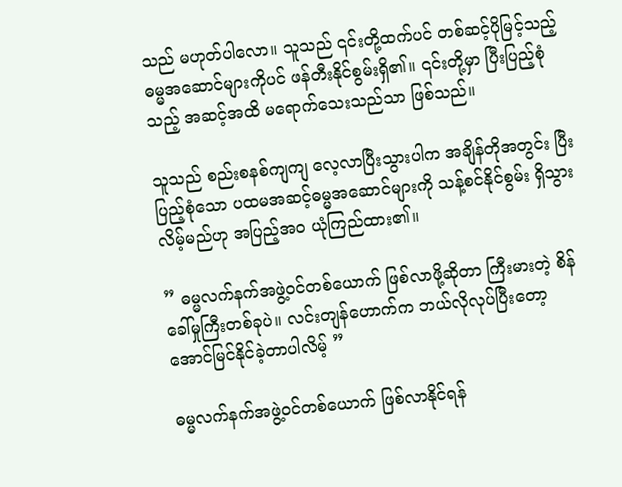သည် မဟုတ်ပါလော။ သူသည် ၎င်းတို့ထက်ပင် တစ်ဆင့်ပိုမြင့်သည့် ဓမ္မအဆောင်များကိုပင် ဖန်တီးနိုင်စွမ်းရှိ၏။ ၎င်းတို့မှာ ပြီးပြည့်စုံသည့် အဆင့်အထိ မရောက်သေးသည်သာ ဖြစ်သည်။

သူသည် စည်းစနစ်ကျကျ လေ့လာပြီးသွားပါက အချိန်တိုအတွင်း ပြီးပြည့်စုံသော ပထမအဆင့်ဓမ္မအဆောင်များကို သန့်စင်နိုင်စွမ်း ရှိသွားလိမ့်မည်ဟု အပြည့်အဝ ယုံကြည်ထား၏။

” ဓမ္မလက်နက်အဖွဲ့ဝင်တစ်ယောက် ဖြစ်လာဖို့ဆိုတာ ကြီးမားတဲ့ စိန်ခေါ်မှုကြီးတစ်ခုပဲ။ လင်းတျန်ဟောက်က ဘယ်လိုလုပ်ပြီးတော့ အောင်မြင်နိုင်ခဲ့တာပါလိမ့် ”

ဓမ္မလက်နက်အဖွဲ့ဝင်တစ်ယောက် ဖြစ်လာနိုင်ရန်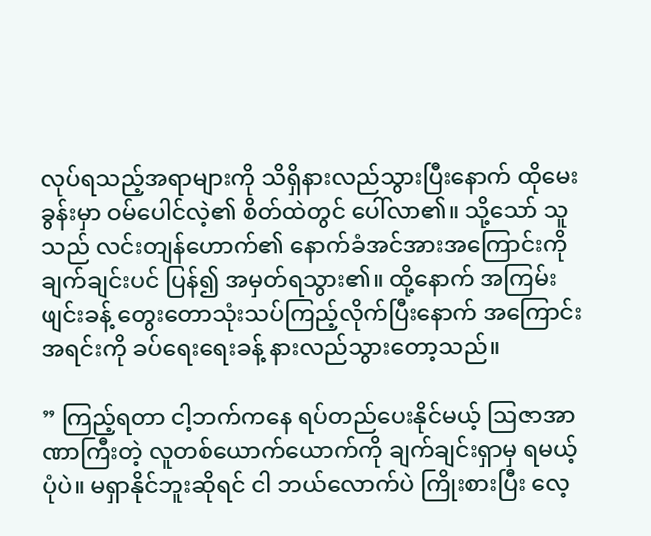လုပ်ရသည့်အရာများကို သိရှိနားလည်သွားပြီးနောက် ထိုမေးခွန်းမှာ ဝမ်ပေါင်လဲ့၏ စိတ်ထဲတွင် ပေါ်လာ၏။ သို့သော် သူသည် လင်းတျန်ဟောက်၏ နောက်ခံအင်အားအကြောင်းကို ချက်ချင်းပင် ပြန်၍ အမှတ်ရသွား၏။ ထို့နောက် အကြမ်းဖျင်းခန့် တွေးတောသုံးသပ်ကြည့်လိုက်ပြီးနောက် အကြောင်းအရင်းကို ခပ်ရေးရေးခန့် နားလည်သွားတော့သည်။

” ကြည့်ရတာ ငါ့ဘက်ကနေ ရပ်တည်ပေးနိုင်မယ့် ဩဇာအာဏာကြီးတဲ့ လူတစ်ယောက်ယောက်ကို ချက်ချင်းရှာမှ ရမယ့်ပုံပဲ။ မရှာနိုင်ဘူးဆိုရင် ငါ ဘယ်လောက်ပဲ ကြိုးစားပြီး လေ့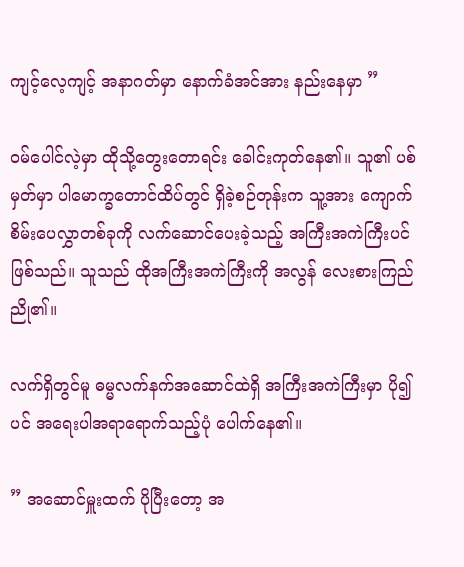ကျင့်လေ့ကျင့် အနာဂတ်မှာ နောက်ခံအင်အား နည်းနေမှာ ”

ဝမ်ပေါင်လဲ့မှာ ထိုသို့တွေးတောရင်း ခေါင်းကုတ်နေ၏။ သူ၏ ပစ်မှတ်မှာ ပါမောက္ခတောင်ထိပ်တွင် ရှိခဲ့စဉ်တုန်းက သူ့အား ကျောက်စိမ်းပေလွှာတစ်ခုကို လက်ဆောင်‌ပေးခဲ့သည့် အကြီးအကဲကြီးပင် ဖြစ်သည်။ သူသည် ထိုအကြီးအကဲကြီးကို အလွန် လေးစားကြည်ညို၏။

လက်ရှိတွင်မူ ဓမ္မလက်နက်အဆောင်ထဲရှိ အကြီးအကဲကြီးမှာ ပို၍ပင် အရေးပါအရာရောက်သည့်ပုံ ပေါက်နေ၏။

” အဆောင်မှူးထက် ပိုပြီးတော့ အ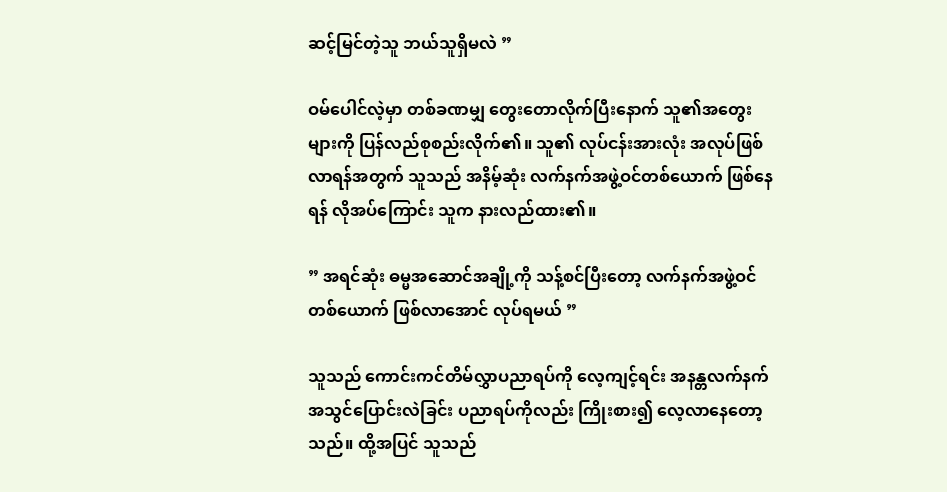ဆင့်မြင်တဲ့သူ ဘယ်သူရှိမလဲ ”

ဝမ်ပေါင်လဲ့မှာ တစ်ခဏမျှ တွေးတောလိုက်ပြီးနောက် သူ၏အတွေးများကို ပြန်လည်စုစည်းလိုက်၏။ သူ၏ လုပ်ငန်းအားလုံး အလုပ်ဖြစ်လာရန်အတွက် သူသည် အနိမ့်ဆုံး လက်နက်အဖွဲ့ဝင်တစ်ယောက် ဖြစ်နေရန် လိုအပ်ကြောင်း သူက နားလည်ထား၏။

” အရင်ဆုံး ဓမ္မအဆောင်အချို့ကို သန့်စင်ပြီးတော့ လက်နက်အဖွဲ့ဝင်တစ်ယောက် ဖြစ်လာအောင် လုပ်ရမယ် ”

သူသည် ကောင်းကင်တိမ်လွှာပညာရပ်ကို လေ့ကျင့်ရင်း အနန္တလက်နက် အသွင်ပြောင်းလဲခြင်း ပညာရပ်ကိုလည်း ကြိုးစား၍ လေ့လာနေတော့သည်။ ထို့အပြင် သူသည်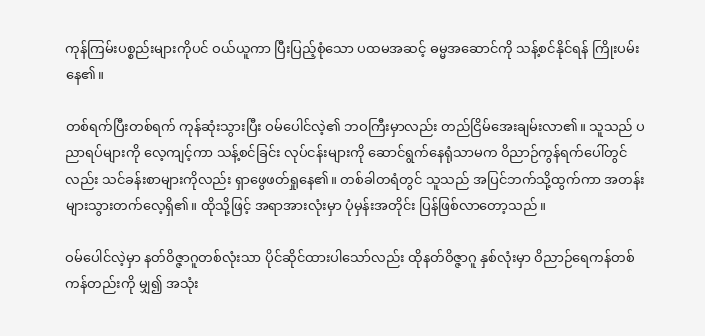ကုန်ကြမ်းပစ္စည်းများကိုပင် ဝယ်ယူကာ ပြီးပြည့်စုံ‌သော ပထမအဆင့် ဓမ္မအဆောင်ကို သန့်စင်နိုင်ရန် ကြိုးပမ်းနေ၏။

တစ်ရက်ပြီးတစ်ရက် ကုန်ဆုံးသွားပြီး ဝမ်ပေါင်လဲ့၏ ဘဝကြီးမှာလည်း တည်ငြိမ်အေးချမ်းလာ၏။ သူသည် ပညာရပ်များကို လေ့ကျင့်ကာ သန့်စင်ခြင်း လုပ်ငန်းများကို ဆောင်ရွက်နေရုံသာမက ဝိညာဉ်ကွန်ရက်ပေါ်တွင်လည်း သင်ခန်းစာများကိုလည်း ရှာဖွေဖတ်ရှုနေ၏။ တစ်ခါတရံတွင် သူသည် အပြင်ဘက်သို့ထွက်ကာ အတန်းများသွားတက်လေ့ရှိ၏။ ထိုသို့ဖြင့် အရာအားလုံးမှာ ပုံမှန်းအတိုင်း ပြန်ဖြစ်လာတော့သည်။

ဝမ်ပေါင်လဲ့မှာ နတ်ဝိဇ္ဇာဂူတစ်လုံးသာ ပိုင်ဆိုင်ထားပါသော်လည်း ထိုနတ်ဝိဇ္ဇာဂူ နှစ်လုံးမှာ ဝိညာဉ်ရေကန်တစ်ကန်တည်းကို မျှ၍ အသုံး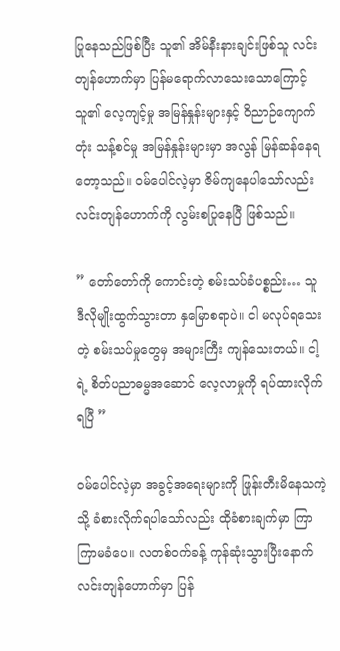ပြုနေသည်ဖြစ်ပြီး သူ၏ အိမ်နီးနားချင်းဖြစ်သူ လင်းတျန်ဟောက်မှာ ပြန်မရောက်လာသေးသောကြောင့် သူ၏ လေ့ကျင့်မှု အမြန်နှုန်းများနှင့် ဝိညာဉ်ကျောက်တုံး သန့်စင်မှု အမြန်နှုန်းများမှာ အလွန် မြန်ဆန်နေရတော့သည်။ ဝမ်ပေါင်လဲ့မှာ ဇိမ်ကျနေပါသော်လည်း လင်းတျန်ဟောက်ကို လွမ်းစပြုနေပြီ ဖြစ်သည်။

” တော်တော်ကို ကောင်းတဲ့ စမ်းသပ်ခံပစ္စည်း… သူ ဒီလိုမျိုးထွက်သွားတာ နှမြောစရာပဲ။ ငါ မလုပ်ရသေးတဲ့ စမ်းသပ်မှုတွေမှ အများကြီး ကျန်သေးတယ်။ ငါ့ရဲ့ စိတ်ပညာဓမ္မအဆောင် လေ့လာမှုကို ရပ်ထားလိုက်ရပြီ ”

ဝမ်ပေါင်လဲ့မှာ အခွင့်အရေးများကို ဖြုန်းတီးမိနေသကဲ့သို့ ခံစားလိုက်ရပါသော်လည်း ထိုခံစားချက်မှာ ကြာကြာမခံပေ။ လတစ်ဝက်ခန့် ကုန်ဆုံးသွားပြီးနောက် လင်းတျန်ဟောက်မှာ ပြန်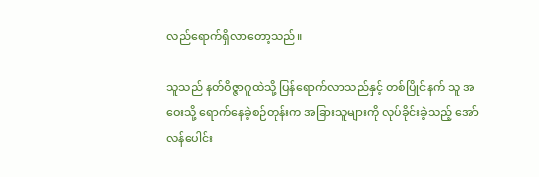လည်ရောက်ရှိလာတော့သည်။

သူသည် နတ်ဝိဇ္ဇာဂူထဲသို့ ပြန်ရောက်လာသည်နှင့် တစ်ပြိုင်နက် သူ အဝေးသို့ ရောက်နေခဲ့စဉ်တုန်းက အခြားသူများကို လုပ်ခိုင်းခဲ့သည့် အော်လန်ပေါင်း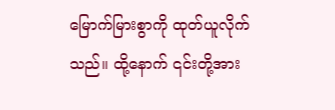မြောက်မြားစွာကို ထုတ်ယူလိုက်သည်။ ထို့နောက် ၎င်းတို့အား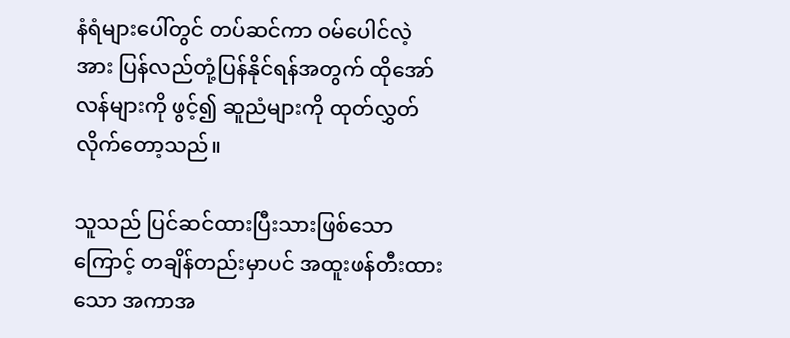နံရံများပေါ်တွင် တပ်ဆင်ကာ ဝမ်ပေါင်လဲ့အား ပြန်လည်တုံ့ပြန်နိုင်ရန်အတွက် ထိုအော်လန်များကို ဖွင့်၍ ဆူညံများကို ထုတ်လွှတ်လိုက်တော့သည်။

သူသည် ပြင်ဆင်ထားပြီးသားဖြစ်သောကြောင့် တချိန်တည်းမှာပင် အထူးဖန်တီးထားသော အကာအ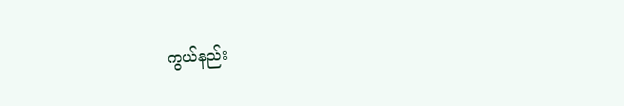ကွယ်နည်း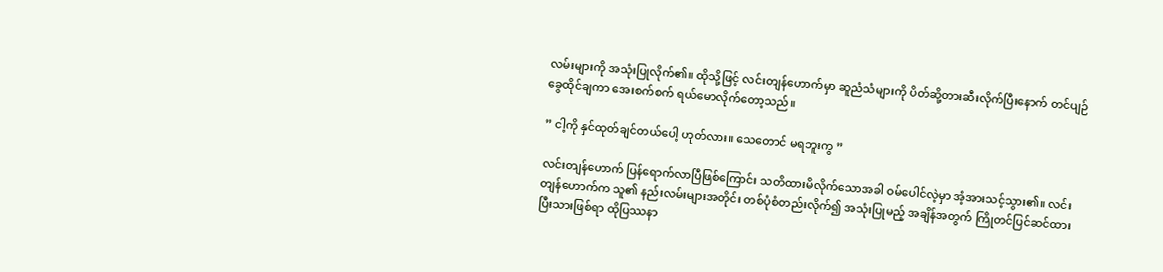လမ်းများကို အသုံးပြုလိုက်၏။ ထိုသို့ဖြင့် လင်းတျန်ဟောက်မှာ ဆူညံသံများကို ပိတ်ဆို့တားဆီးလိုက်ပြီးနောက် တင်ပျဉ်ခွေထိုင်ချကာ အေးစက်စက် ရယ်မောလိုက်တော့သည်။

” ငါ့ကို နှင်ထုတ်ချင်တယ်ပေါ့ ဟုတ်လား။ သေတောင် မရဘူးကွ ”

လင်းတျန်ဟောက် ပြန်ရောက်လာပြီဖြစ်ကြောင်း သတိထားမိလိုက်သောအခါ ဝမ်ပေါင်လဲ့မှာ အံ့အားသင့်သွား၏။ လင်းတျန်ဟောက်က သူ၏ နည်းလမ်းများအတိုင်း တစ်ပုံစံတည်းလိုက်၍ အသုံးပြုမည့် အချိန်အတွက် ကြိုတင်ပြင်ဆင်ထားပြီးသားဖြစ်ရာ ထိုပြဿနာ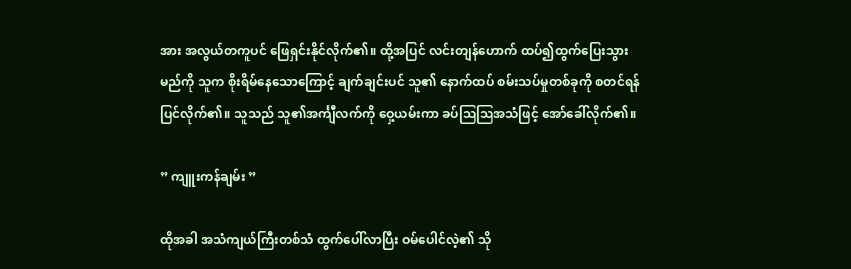အား အလွယ်တကူပင် ဖြေရှင်းနိုင်လိုက်၏။ ထို့အပြင် လင်းတျန်ဟောက် ထပ်၍ထွက်ပြေးသွားမည်ကို သူက စိုးရိမ်နေသောကြောင့် ချက်ချင်းပင် သူ၏ နောက်ထပ် စမ်းသပ်မှုတစ်ခုကို စတင်ရန် ပြင်လိုက်၏။ သူသည် သူ၏အင်္ကျီလက်ကို ဝှေ့ယမ်းကာ ခပ်ဩဩအသံဖြင့် အော်‌ခေါ်လိုက်၏။

” ကျူးကန်ချမ်း ”

ထိုအခါ အသံကျယ်ကြီးတစ်သံ ထွက်ပေါ်လာပြီး ဝမ်ပေါင်လဲ့၏ သို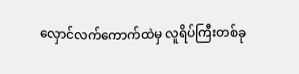လှောင်လက်ကောက်ထဲမှ လူရိပ်ကြီးတစ်ခု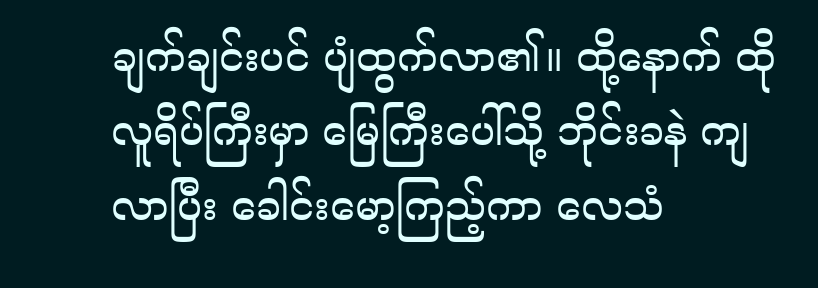ချက်ချင်းပင် ပျံထွက်လာ၏။ ထို့နောက် ထိုလူရိပ်ကြီးမှာ‌ မြေကြီးပေါ်သို့ ဘိုင်းခနဲ ကျလာပြီး ခေါင်းမော့ကြည့်ကာ လေသံ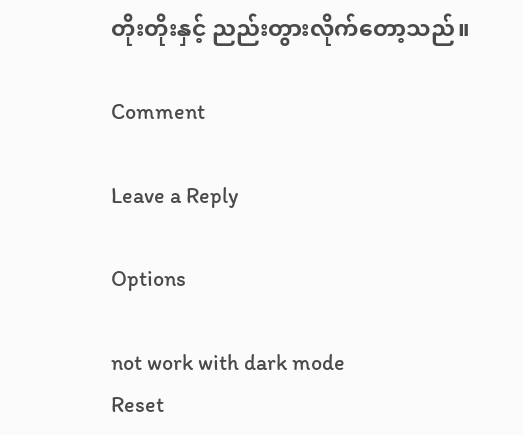တိုးတိုးနှင့် ညည်းတွားလိုက်တော့သည်။

Comment

Leave a Reply

Options

not work with dark mode
Reset